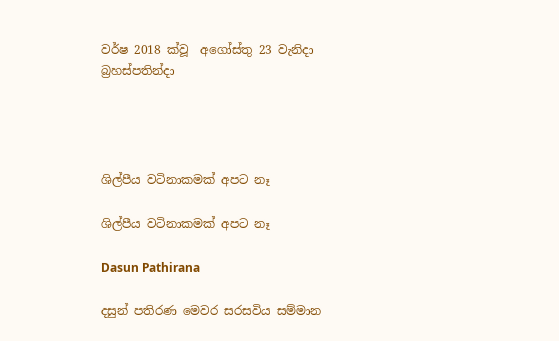වර්ෂ 2018 ක්වූ  අගෝස්තු 23 වැනිදා බ්‍රහස්පතින්දා




ශිල්පීය වටිනාකමක් අපට නෑ

ශිල්පීය වටිනාකමක් අපට නෑ

Dasun Pathirana

දසුන් පතිරණ මෙවර සරසවිය සම්මාන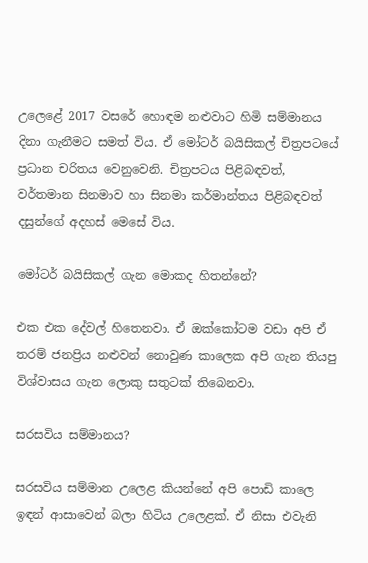උලෙළේ 2017 වසරේ හොඳම නළුවාට හිමි සම්මානය දිනා ගැනීමට සමත් විය. ඒ මෝටර් බයිසිකල් චිත්‍රපටයේ ප්‍රධාන චරිතය වෙනුවෙනි. චිත්‍රපටය පිළිබඳවත්, වර්තමාන සිනමාව හා සිනමා කර්මාන්තය පිළිබඳවත් දසුන්ගේ අදහස් මෙසේ විය.

මෝටර් බයිසිකල් ගැන මොකද හිතන්නේ?

එක එක දේවල් හිතෙනවා. ඒ ඔක්කෝටම වඩා අපි ඒ තරම් ජනප්‍රිය නළුවන් නොවුණ කාලෙක අපි ගැන තියපු විශ්වාසය ගැන ලොකු සතුටක් තිබෙනවා.

සරසවිය සම්මානය?

සරසවිය සම්මාන උලෙළ කියන්නේ අපි පොඩි කාලෙ ඉඳන් ආසාවෙන් බලා හිටිය උලෙළක්. ඒ නිසා එවැනි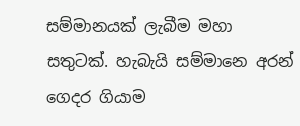සම්මානයක් ලැබීම මහා සතුටක්. හැබැයි සම්මානෙ අරන් ගෙදර ගියාම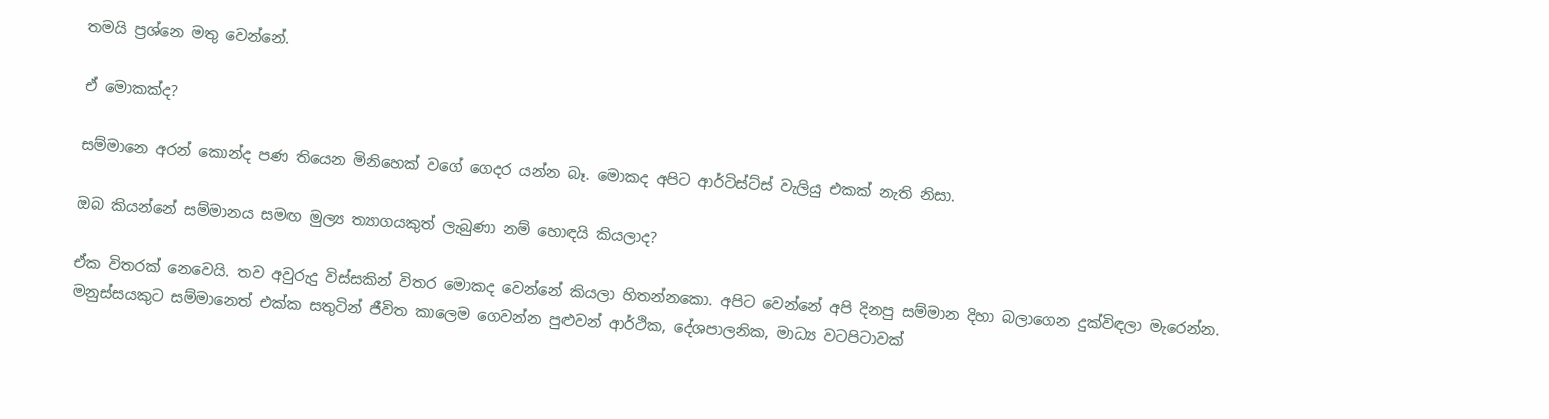තමයි ප්‍රශ්නෙ මතු වෙන්නේ.

ඒ මොකක්ද?

සම්මානෙ අරන් කොන්ද පණ තියෙන මිනිහෙක් වගේ ගෙදර යන්න බෑ. මොකද අපිට ආර්ටිස්ට්ස් වැලියු එකක් නැති නිසා.

ඔබ කියන්නේ සම්මානය සමඟ මුල්‍ය ත්‍යාගයකුත් ලැබුණා නම් හොඳයි කියලාද?

ඒක විතරක් නෙවෙයි. තව අවුරුදු විස්සකින් විතර මොකද වෙන්නේ කියලා හිතන්නකො. අපිට වෙන්නේ අපි දිනපු සම්මාන දිහා බලාගෙන දුක්විඳලා මැරෙන්න. මනුස්සයකුට සම්මානෙත් එක්ක සතුටින් ජීවිත කාලෙම ගෙවන්න පුළුවන් ආර්ථික, දේශපාලනික, මාධ්‍ය වටපිටාවක්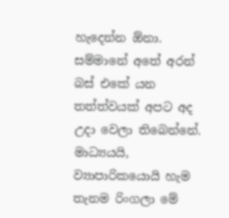හැදෙන්න ඕනා. සම්මානේ අතේ අරන් බස් එකේ යන තත්ත්වයක් අපට අද උදා වෙලා තිබෙන්නේ. මාධ්‍යයයි, ව්‍යාපාරිකයොයි හැම තැනම රිංගලා මේ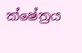ක්ෂේත්‍රය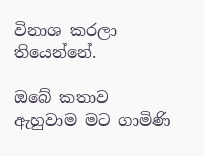විනාශ කරලා තියෙන්නේ.

ඔබේ කතාව ඇහුවාම මට ගාමිණි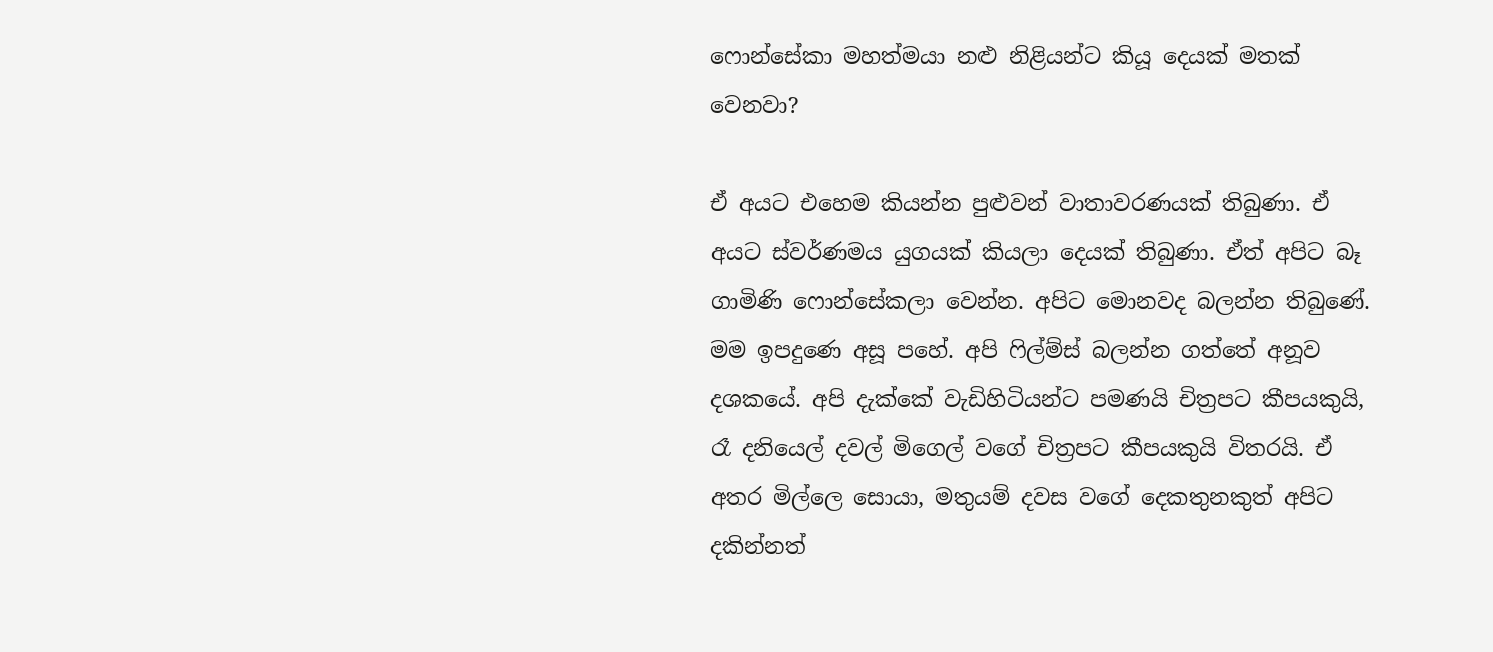ෆොන්සේකා මහත්මයා නළු නිළියන්ට කියූ දෙයක් මතක් වෙනවා?

ඒ අයට එහෙම කියන්න පුළුවන් වාතාවරණයක් තිබුණා. ඒ අයට ස්වර්ණමය යුගයක් කියලා දෙයක් තිබුණා. ඒත් අපිට බෑ ගාමිණි ෆොන්සේකලා වෙන්න. අපිට මොනවද බලන්න තිබුණේ. මම ඉපදුණෙ අසූ පහේ. අපි ෆිල්ම්ස් බලන්න ගත්තේ අනූව දශකයේ. අපි දැක්කේ වැඩිහිටියන්ට පමණයි චිත්‍රපට කීපයකුයි, රෑ දනියෙල් දවල් මිගෙල් වගේ චිත්‍රපට කීපයකුයි විතරයි. ඒ අතර මිල්ලෙ සොයා, මතුයම් දවස වගේ දෙකතුනකුත් අපිට දකින්නත්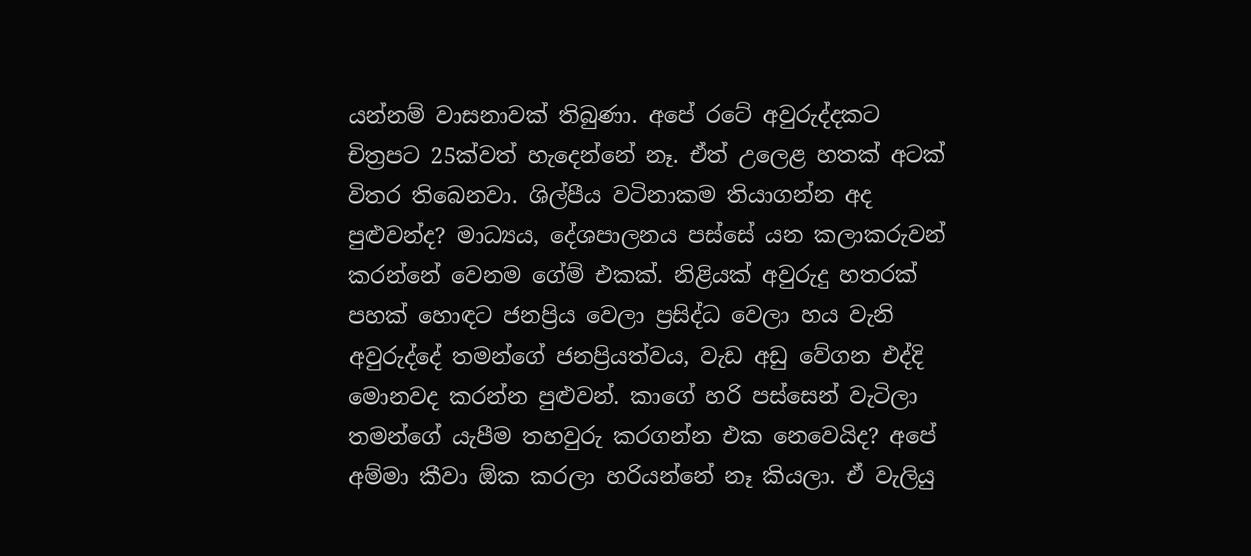යන්නම් වාසනාවක් තිබුණා. අපේ රටේ අවුරුද්දකට චිත්‍රපට 25ක්වත් හැදෙන්නේ නෑ. ඒත් උලෙළ හතක් අටක් විතර තිබෙනවා. ශිල්පීය වටිනාකම තියාගන්න අද පුළුවන්ද? මාධ්‍යය, දේශපාලනය පස්සේ යන කලාකරුවන් කරන්නේ වෙනම ගේම් එකක්. නිළියක් අවුරුදු හතරක් පහක් හොඳට ජනප්‍රිය වෙලා ප්‍රසිද්ධ වෙලා හය වැනි අවුරුද්දේ තමන්ගේ ජනප්‍රියත්වය, වැඩ අඩු වේගන එද්දි මොනවද කරන්න පුළුවන්. කාගේ හරි පස්සෙන් වැටිලා තමන්ගේ යැපීම තහවුරු කරගන්න එක නෙවෙයිද? අපේ අම්මා කීවා ඕක කරලා හරියන්නේ නෑ කියලා. ඒ වැලියු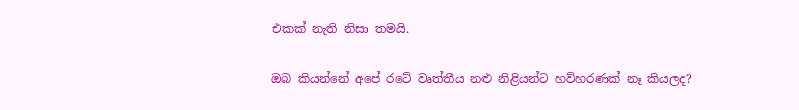එකක් නැති නිසා තමයි.

ඔබ කියන්නේ අපේ රටේ වෘත්තීය නළු නිළියන්ට හව්හරණක් නෑ කියලද?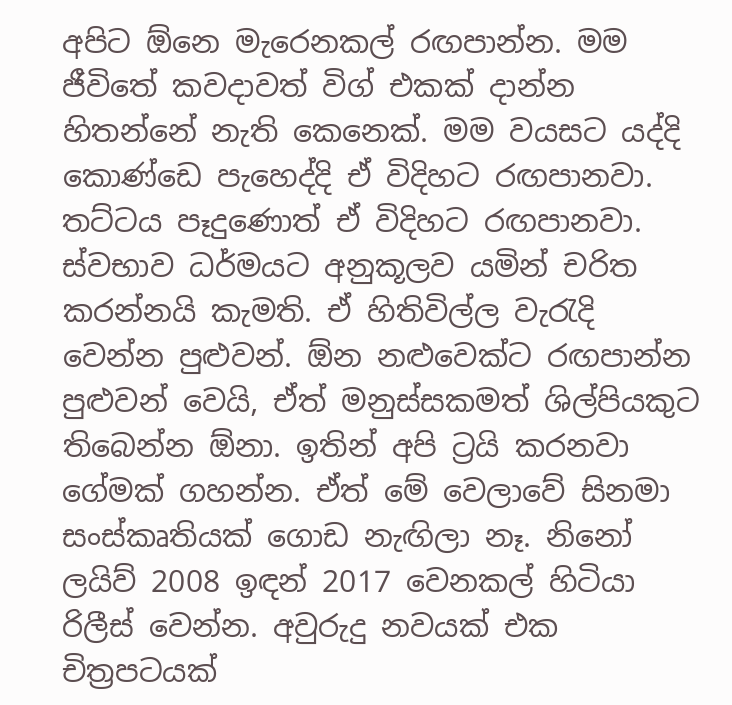අපිට ඕනෙ මැරෙනකල් රඟපාන්න. මම ජීවිතේ කවදාවත් විග් එකක් දාන්න හිතන්නේ නැති කෙනෙක්. මම වයසට යද්දි කොණ්ඩෙ පැහෙද්දි ඒ විදිහට රඟපානවා. තට්ටය පෑදුණොත් ඒ විදිහට රඟපානවා. ස්වභාව ධර්මයට අනුකූලව යමින් චරිත කරන්නයි කැමති. ඒ හිතිවිල්ල වැරැදි වෙන්න පුළුවන්. ඕන නළුවෙක්ට රඟපාන්න පුළුවන් වෙයි, ඒත් මනුස්සකමත් ශිල්පියකුට තිබෙන්න ඕනා. ඉතින් අපි ට්‍රයි කරනවා ගේමක් ගහන්න. ඒත් මේ වෙලාවේ සිනමා සංස්කෘතියක් ගොඩ නැඟිලා නෑ. නිනෝ ලයිව් 2008 ඉඳන් 2017 වෙනකල් හිටියා රිලීස් වෙන්න. අවුරුදු නවයක් එක චිත්‍රපටයක්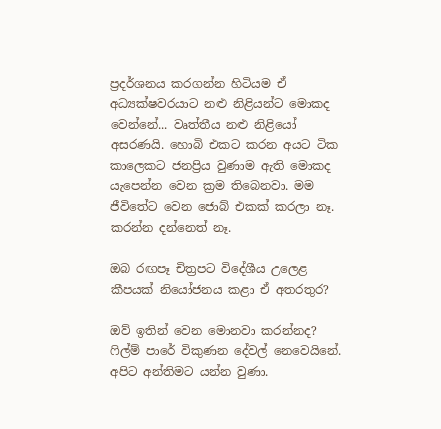ප්‍රදර්ශනය කරගන්න හිටියම ඒ අධ්‍යක්ෂවරයාට නළු නිළියන්ට මොකද වෙන්නේ... වෘත්තීය නළු නිළියෝ අසරණයි. හොබි එකට කරන අයට ටික කාලෙකට ජනප්‍රිය වුණාම ඇති මොකද යැපෙන්න වෙන ක්‍රම තිබෙනවා. මම ජීවිතේට වෙන ජොබ් එකක් කරලා නෑ. කරන්න දන්නෙත් නෑ.

ඔබ රඟපෑ චිත්‍රපට විදේශීය උලෙළ කීපයක් නියෝජනය කළා ඒ අතරතුර?

ඔව් ඉතින් වෙන මොනවා කරන්නද? ෆිල්ම් පාරේ විකුණන දේවල් නෙවෙයිනේ. අපිට අන්තිමට යන්න වුණා.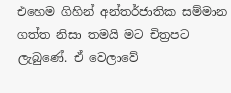එහෙම ගිහින් අන්තර්ජාතික සම්මාන ගත්ත නිසා තමයි මට චිත්‍රපට ලැබුණේ. ඒ වෙලාවේ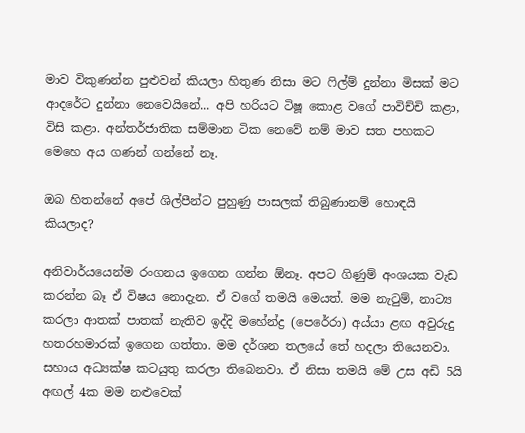මාව විකුණන්න පුළුවන් කියලා හිතුණ නිසා මට ෆිල්ම් දුන්නා මිසක් මට ආදරේට දුන්නා නෙවෙයිනේ... අපි හරියට ටිෂූ කොළ වගේ පාවිච්චි කළා, විසි කළා. අන්තර්ජාතික සම්මාන ටික නෙවේ නම් මාව සත පහකට මෙහෙ අය ගණන් ගන්නේ නෑ.

ඔබ හිතන්නේ අපේ ශිල්පීන්ට පුහුණු පාසලක් තිබුණානම් හොඳයි කියලාද?

අනිවාර්යයෙන්ම රංගනය ඉගෙන ගන්න ඕනෑ. අපට ගිණුම් අංශයක වැඩ කරන්න බෑ ඒ විෂය නොදැන. ඒ වගේ තමයි මෙයත්. මම නැටුම්, නාට්‍ය කරලා ආතක් පාතක් නැතිව ඉද්දි මහේන්ද්‍ර (පෙරේරා) අය්යා ළඟ අවුරුදු හතරහමාරක් ඉගෙන ගත්තා. මම දර්ශන තලයේ තේ හදලා තියෙනවා. සහාය අධ්‍යක්ෂ කටයුතු කරලා තිබෙනවා. ඒ නිසා තමයි මේ උස අඩි 5යි අඟල් 4ක මම නළුවෙක්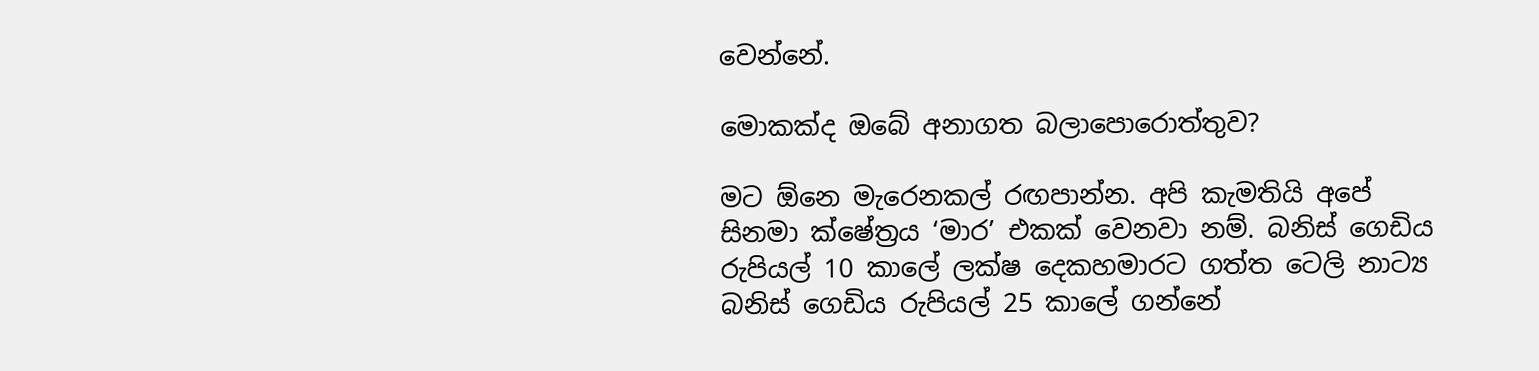වෙන්නේ.

මොකක්ද ඔබේ අනාගත බලාපොරොත්තුව?

මට ඕනෙ මැරෙනකල් රඟපාන්න. අපි කැමතියි අපේ සිනමා ක්ෂේත්‍රය ‘මාර’ එකක් වෙනවා නම්. බනිස් ගෙඩිය රුපියල් 10 කාලේ ලක්ෂ දෙකහමාරට ගත්ත ටෙලි නාට්‍ය බනිස් ගෙඩිය රුපියල් 25 කාලේ ගන්නේ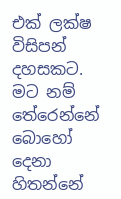එක් ලක්ෂ විසිපන් දහසකට. මට නම් තේරෙන්නේ බොහෝ දෙනා හිතන්නේ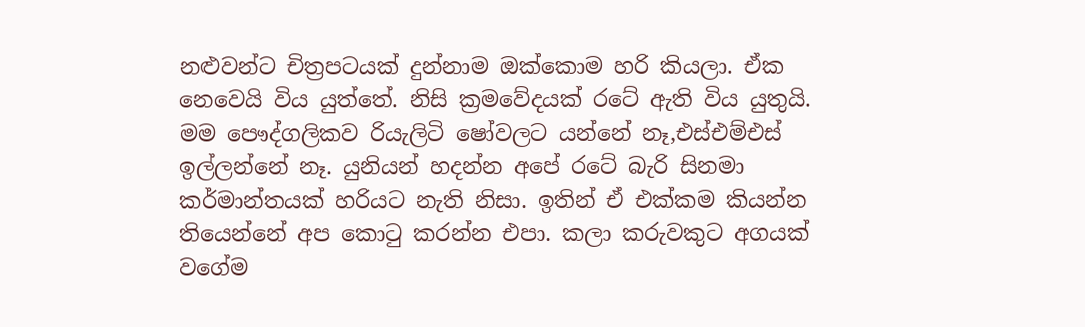නළුවන්ට චිත්‍රපටයක් දුන්නාම ඔක්කොම හරි කියලා. ඒක නෙවෙයි විය යුත්තේ. නිසි ක්‍රමවේදයක් රටේ ඇති විය යුතුයි. මම පෞද්ගලිකව රියැලිටි ෂෝවලට යන්නේ නෑ,එස්එම්එස් ඉල්ලන්නේ නෑ. යුනියන් හදන්න අපේ රටේ බැරි සිනමා කර්මාන්තයක් හරියට නැති නිසා. ඉතින් ඒ එක්කම කියන්න තියෙන්නේ අප කොටු කරන්න එපා. කලා කරුවකුට අගයක් වගේම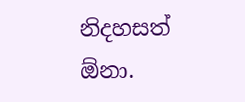නිදහසත් ඕනා.